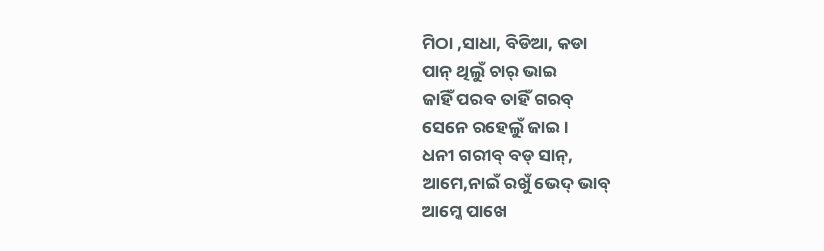ମିଠା ,ସାଧା, ବିଡିଆ, କଡା
ପାନ୍ ଥିଲୁଁ ଚାର୍ ଭାଇ
ଜାହିଁ ପରବ ତାହିଁ ଗରବ୍
ସେନେ ରହେଲୁଁ ଜାଇ।
ଧନୀ ଗରୀବ୍ ବଡ୍ ସାନ୍,
ଆମେ,ନାଇଁ ରଖୁଁ ଭେଦ୍ ଭାବ୍
ଆମ୍କେ ପାଖେ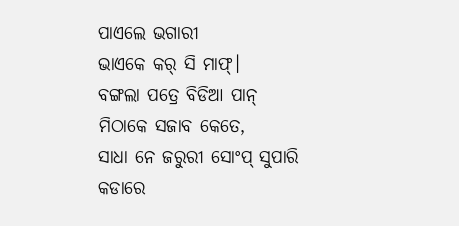ପାଏଲେ ଭଗାରୀ
ଭାଏକେ କର୍ ସି ମାଫ୍।
ବଙ୍ଗଲା ପତ୍ରେ ବିଡିଆ ପାନ୍
ମିଠାକେ ସଜାବ କେତେ,
ସାଧା ନେ ଜରୁରୀ ସୋଂପ୍ ସୁପାରି
କଡାରେ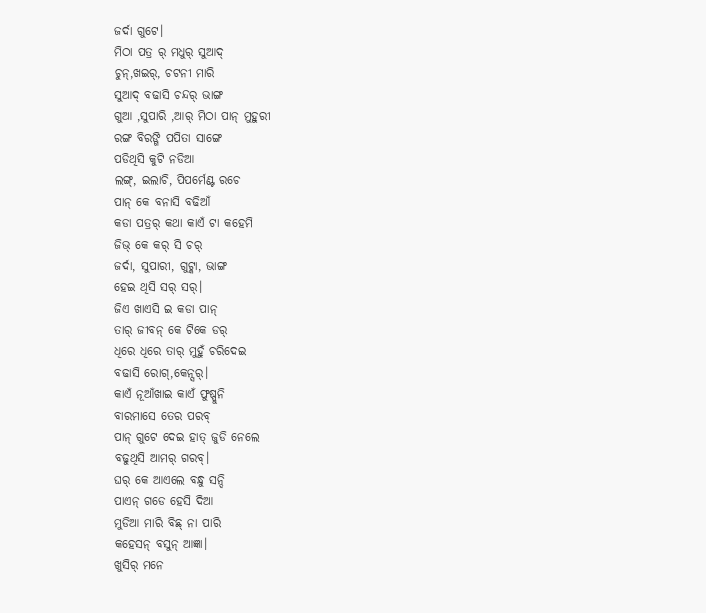ଜର୍ଦା ଗୁଟେ।
ମିଠା ପତ୍ର ର୍ ମଧୁର୍ ସୁଆଦ୍
ଚୁନ୍,ଖଇର୍, ଚଟନୀ ମାରି
ସୁଆଦ୍ ବଢାସି ଚନ୍ଦର୍ ଭାଙ୍ଗ
ଗୁଆ ,ସୁପାରି ,ଆର୍ ମିଠା ପାନ୍ ମୁହୁରୀ
ରଙ୍ଗ ବିରଙ୍ଗି ପପିତା ସାଙ୍ଗେ
ପଡିଥିସି କୁଟି ନଡିଆ
ଲଙ୍ଗ୍, ଇଲାଚି, ପିପର୍ମେଣ୍ଟ ରଚେ
ପାନ୍ କେ ବନାସି ବଢିଆଁ
କଡା ପତ୍ରର୍ କଥା କାଏଁ ଟା କହେମି
ଜିଭ୍ କେ କର୍ ସି ଚର୍
ଜର୍ଦା, ସୁପାରୀ, ଗୁଟ୍କା, ଭାଙ୍ଗ
ହେଇ ଥିସି ସର୍ ସର୍।
ଜିଏ ଖାଏସି ଇ କଡା ପାନ୍
ତାର୍ ଜୀବନ୍ କେ ଟିକେ ଡର୍
ଧିରେ ଧିରେ ତାର୍ ମୁହୁଁ ଚରିଦେଇ
ବଢାସି ରୋଗ୍,କେନ୍ସର୍।
କାଏଁ ନୂଆଁଖାଇ କାଏଁ ଫୁଷ୍ପୁନି
ବାରମାସେ ତେର ପରବ୍
ପାନ୍ ଗୁଟେ ଦେଇ ହାତ୍ ଜୁଡି ନେଲେ
ବଢୁଥିସି ଆମର୍ ଗରବ୍।
ଘର୍ କେ ଆଏଲେ ବନ୍ଧୁ ସନ୍ଦି
ପାଏନ୍ ଗଡେ ହେସି ଦିଆ
ମୁଡିଆ ମାରି ବିଛ୍ ନା ପାରି
କହେସନ୍ ବସୁନ୍ ଆଜ୍ଞା।
ଖୁସିର୍ ମନେ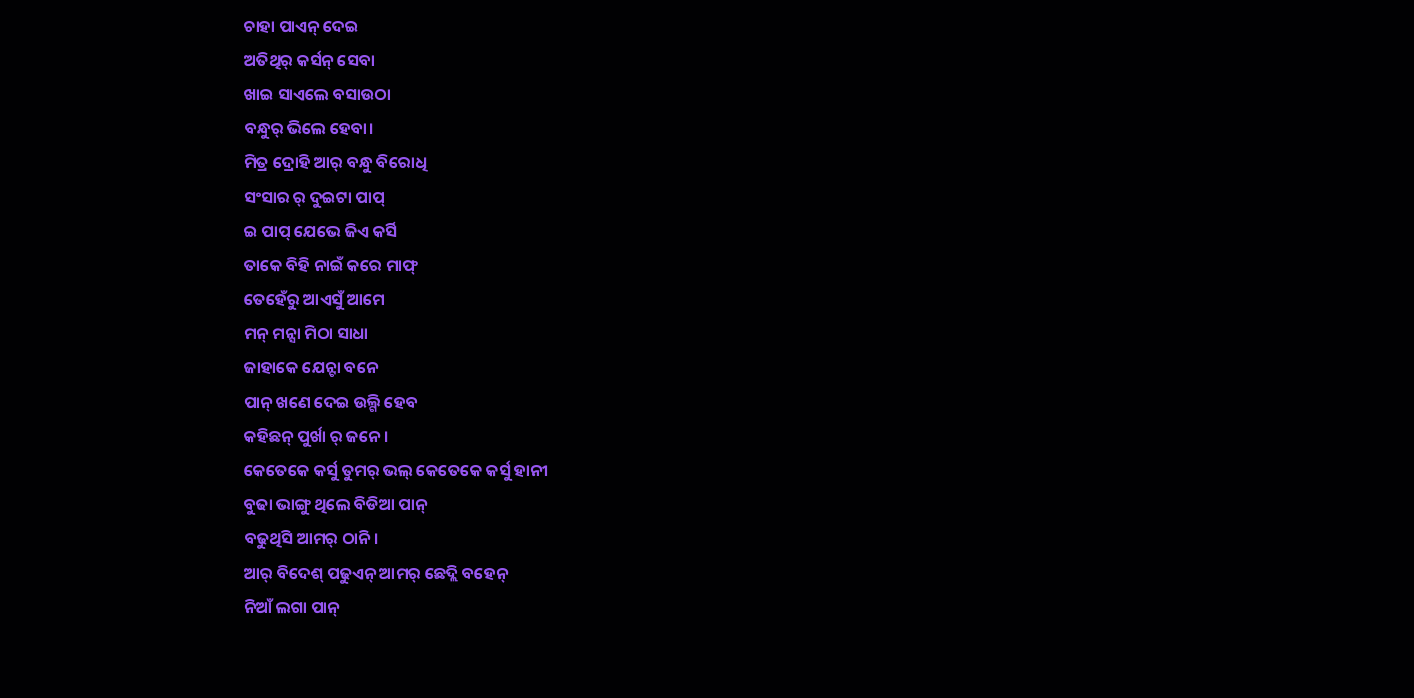ଚାହା ପାଏନ୍ ଦେଇ
ଅତିଥିର୍ କର୍ସନ୍ ସେବା
ଖାଇ ସାଏଲେ ବସାଉଠା
ବନ୍ଧୁର୍ ଭିଲେ ହେବା।
ମିତ୍ର ଦ୍ରୋହି ଆର୍ ବନ୍ଧୁ ବିରୋଧି
ସଂସାର ର୍ ଦୁଇଟା ପାପ୍
ଇ ପାପ୍ ଯେଭେ ଜିଏ କର୍ସି
ତାକେ ବିହି ନାଇଁ କରେ ମାଫ୍
ତେହେଁରୁ ଆଏସୁଁ ଆମେ
ମନ୍ ମନ୍ସା ମିଠା ସାଧା
ଜାହାକେ ଯେନ୍ଟା ବନେ
ପାନ୍ ଖଣେ ଦେଇ ଉଲ୍ଗି ହେବ
କହିଛନ୍ ପୁର୍ଖା ର୍ ଜନେ।
କେତେକେ କର୍ସୁ ତୁମର୍ ଭଲ୍ କେତେକେ କର୍ସୁ ହାନୀ
ବୁଢା ଭାଙ୍ଗୁ ଥିଲେ ବିଡିଆ ପାନ୍
ବଢୁଥିସି ଆମର୍ ଠାନି।
ଆର୍ ବିଦେଶ୍ ପଢୁଏନ୍ ଆମର୍ ଛେଦ୍ଲି ବହେନ୍
ନିଆଁ ଲଗା ପାନ୍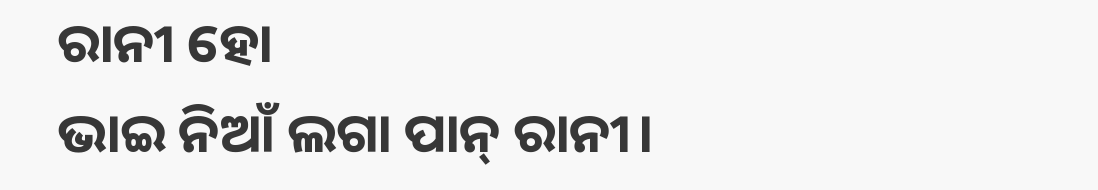ରାନୀ ହୋ
ଭାଇ ନିଆଁ ଲଗା ପାନ୍ ରାନୀ।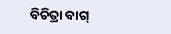ବିଚିତ୍ରା ବାଗ୍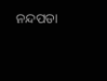ନନ୍ଦପଡା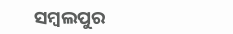ସମ୍ବଲପୁର